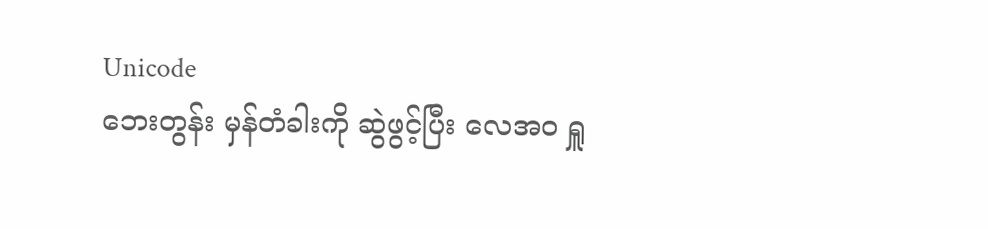Unicode
ဘေးတွန်း မှန်တံခါးကို ဆွဲဖွင့်ပြီး လေအဝ ရှူ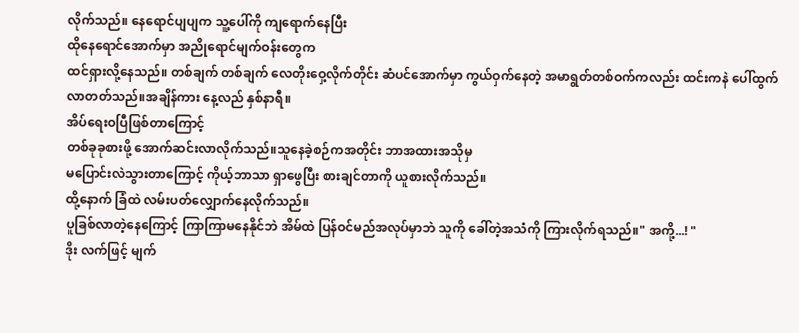လိုက်သည်။ နေရောင်ပျပျက သူ့ပေါ်ကို ကျရောက်နေပြီး
ထိုနေရောင်အောက်မှာ အညိုရောင်မျက်ဝန်းတွေက
ထင်ရှားလို့နေသည်။ တစ်ချက် တစ်ချက် လေတိုးဝှေ့လိုက်တိုင်း ဆံပင်အောက်မှာ ကွယ်ဝှက်နေတဲ့ အမာရွတ်တစ်ဝက်ကလည်း ထင်းကနဲ ပေါ်ထွက်လာတတ်သည်။အချိန်ကား နေ့လည် နှစ်နာရီ။
အိပ်ရေးဝပြီဖြစ်တာကြောင့်
တစ်ခုခုစားဖို့ အောက်ဆင်းလာလိုက်သည်။သူနေခဲ့စဉ်ကအတိုင်း ဘာအထားအသိုမှ
မပြောင်းလဲသွားတာကြောင့် ကိုယ့်ဘာသာ ရှာဖွေပြီး စားချင်တာကို ယူစားလိုက်သည်။
ထို့နောက် ခြံထဲ လမ်းပတ်လျှောက်နေလိုက်သည်။
ပူခြစ်လာတဲ့နေကြောင့် ကြာကြာမနေနိုင်ဘဲ အိမ်ထဲ ပြန်ဝင်မည်အလုပ်မှာဘဲ သူကို ခေါ်တဲ့အသံကို ကြားလိုက်ရသည်။" အကို့...! "
ဒိုး လက်ဖြင့် မျက်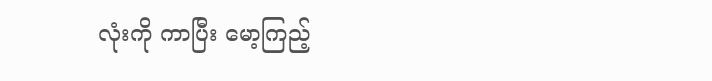လုံးကို ကာပြီး မော့ကြည့်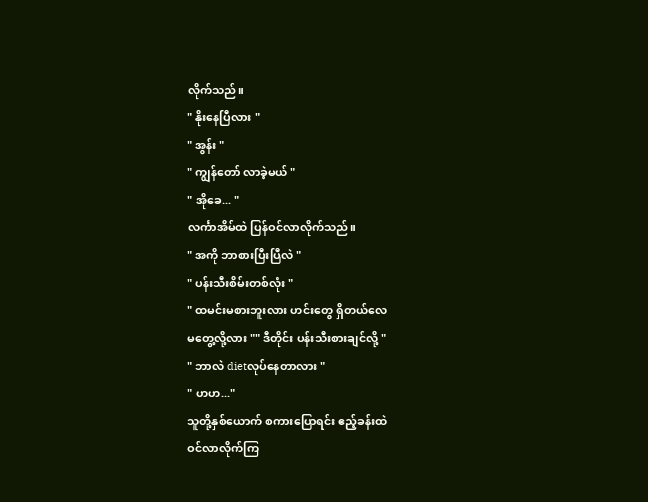လိုက်သည်။
" နိုးနေပြီလား "
" အွန်း "
" ကျွန်တော် လာခဲ့မယ် "
" အိုခေ... "
လင်္ကာအိမ်ထဲ ပြန်ဝင်လာလိုက်သည်။
" အကို ဘာစားပြီးပြီလဲ "
" ပန်းသီးစိမ်းတစ်လုံး "
" ထမင်းမစားဘူးလား ဟင်းတွေ ရှိတယ်လေ
မတွေ့လို့လား "" ဒီတိုင်း ပန်းသီးစားချင်လို့ "
" ဘာလဲ dietလုပ်နေတာလား "
" ဟဟ..."
သူတို့နှစ်ယောက် စကားပြောရင်း ဧည့်ခန်းထဲ
ဝင်လာလိုက်ကြ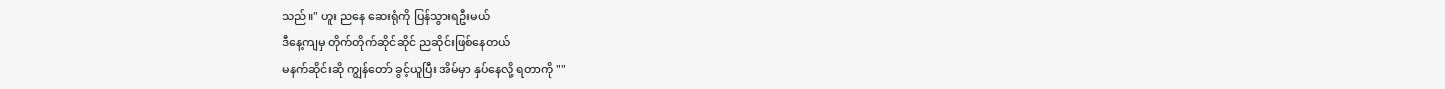သည်။" ဟူး ညနေ ဆေးရုံကို ပြန်သွားရဦးမယ်
ဒီနေ့ကျမှ တိုက်တိုက်ဆိုင်ဆိုင် ညဆိုင်းဖြစ်နေတယ်
မနက်ဆိုင်းဆို ကျွန်တော် ခွင့်ယူပြီး အိမ်မှာ နှပ်နေလို့ ရတာကို ""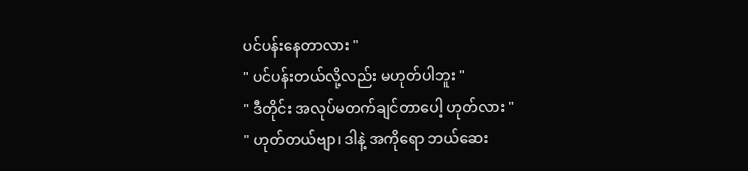ပင်ပန်းနေတာလား "
" ပင်ပန်းတယ်လို့လည်း မဟုတ်ပါဘူး "
" ဒီတိုင်း အလုပ်မတက်ချင်တာပေါ့ ဟုတ်လား "
" ဟုတ်တယ်ဗျာ၊ ဒါနဲ့ အကိုရော ဘယ်ဆေး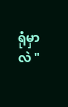ရုံမှာလဲ "